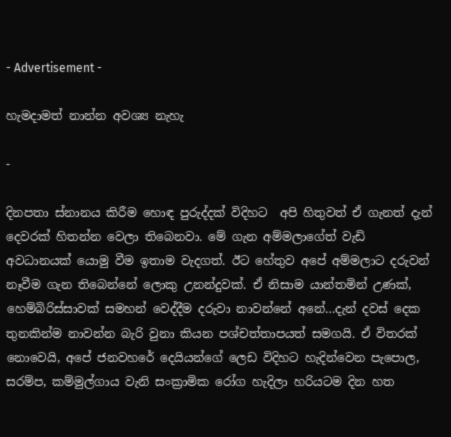- Advertisement -

හැමදාමත් නාන්න අවශ්‍ය නැහැ

-

දිනපතා ස්නානය කිරීම හොඳ පුරුද්දක් විදිහට  අපි හිතුවත් ඒ ගැනත් දැන් දෙවරක් හිතන්න වෙලා තිබෙනවා. මේ ගැන අම්මලාගේත් වැඩි අවධානයක් යොමු වීම ඉතාම වැදගත්. ඊට හේතුව අපේ අම්මලාට දරුවන් නෑවීම ගැන තිබෙන්නේ ලොකු උනන්දුවක්. ඒ නිසාම යාන්තමින් උණක්, හෙම්බිරිස්සාවක් සමහන් වෙද්දීම දරුවා නාවන්නේ අනේ…දැන් දවස් දෙක තුනකින්ම නාවන්න බැරි වුනා කියන පශ්චත්තාපයත් සමගයි. ඒ විතරක් නොවෙයි, අපේ ජනවහරේ දෙයියන්ගේ ලෙඩ විදිහට හැදින්වෙන පැපොල, සරම්ප, කම්මුල්ගාය වැනි සංක්‍රාමික රෝග හැදිලා හරියටම දින හත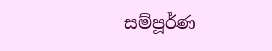සම්පූර්ණ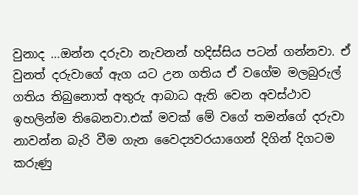වුනාද …ඔන්න දරුවා නැවනන් හදිස්සිය පටන් ගන්නවා. ඒ වුනත් දරුවාගේ ඇග යට උන ගතිය ඒ වගේම මලබුරුල් ගතිය තිබුනොත් අතුරු ආබාධ ඇති වෙන අවස්ථාව ඉහලින්ම තිබෙනවා.එක් මවක් මේ වගේ තමන්ගේ දරුවා නාවන්න බැරි වීම ගැන වෛද්‍යවරයාගෙන් දිගින් දිගටම කරුණු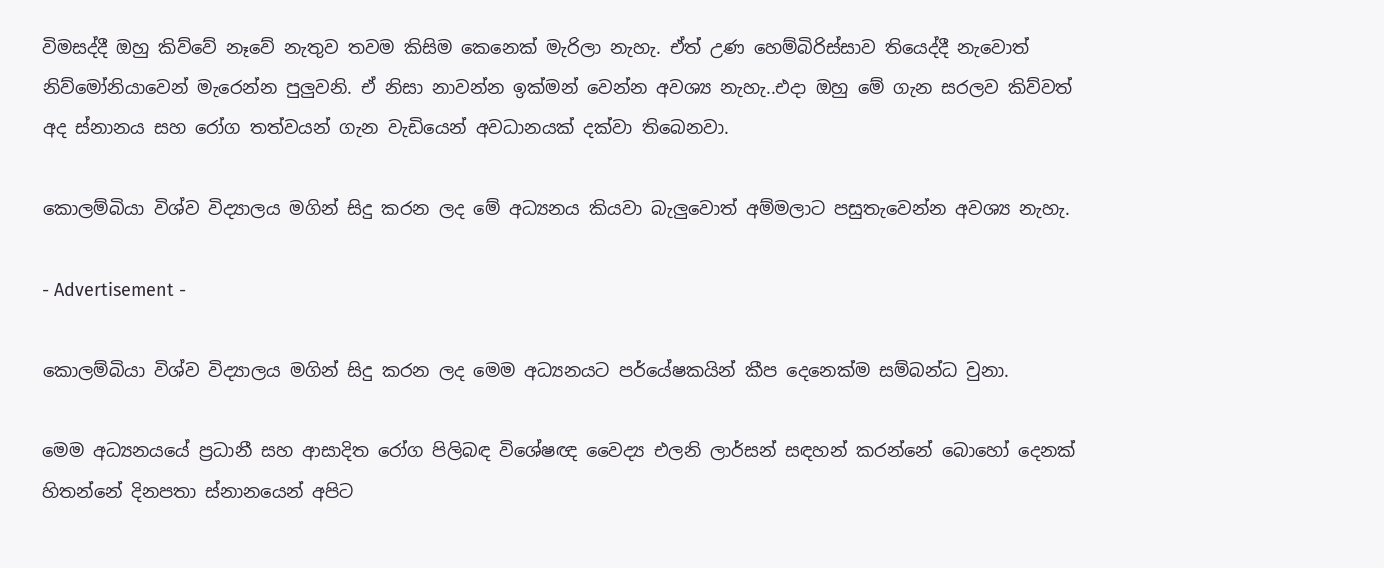විමසද්දී ඔහු කිව්වේ නෑවේ නැතුව තවම කිසිම කෙනෙක් මැරිලා නැහැ. ඒත් උණ හෙම්බිරිස්සාව තියෙද්දී නැවොත් නිව්මෝනියාවෙන් මැරෙන්න පුලුවනි. ඒ නිසා නාවන්න ඉක්මන් වෙන්න අවශ්‍ය නැහැ..එදා ඔහු මේ ගැන සරලව කිව්වත් අද ස්නානය සහ රෝග තත්වයන් ගැන වැඩියෙන් අවධානයක් දක්වා තිබෙනවා.

කොලම්බියා විශ්ව විද්‍යාලය මගින් සිදු කරන ලද මේ අධ්‍යනය කියවා බැලුවොත් අම්මලාට පසුතැවෙන්න අවශ්‍ය නැහැ.

- Advertisement -

කොලම්බියා විශ්ව විද්‍යාලය මගින් සිදු කරන ලද මෙම අධ්‍යනයට පර්යේෂකයින් කීප දෙනෙක්ම සම්බන්ධ වුනා.

මෙම අධ්‍යනයයේ ප්‍රධානී සහ ආසාදිත රෝග පිලිබඳ විශේෂඥ වෛද්‍ය එලනි ලාර්සන් සඳහන් කරන්නේ බොහෝ දෙනක් හිතන්නේ දිනපතා ස්නානයෙන් අපිට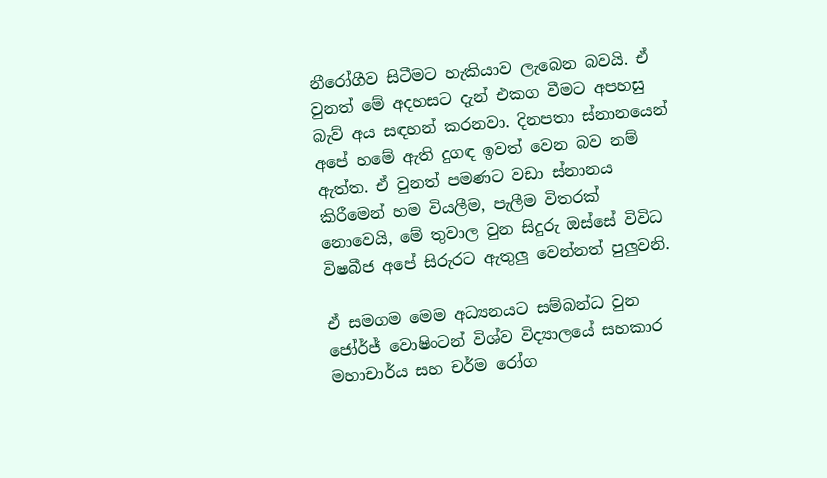නීරෝගීව සිටීමට හැකියාව ලැබෙන බවයි. ඒ වුනත් මේ අදහසට දැන් එකග වීමට අපහසු බැව් අය සඳහන් කරනවා. දිනපතා ස්නානයෙන් අපේ හමේ ඇති දුගඳ ඉවත් වෙන බව නම් ඇත්ත. ඒ වුනත් පමණට වඩා ස්නානය කිරීමෙන් හම වියලීම, පැලීම විතරක් නොවෙයි, මේ තුවාල වුන සිදුරු ඔස්සේ විවිධ විෂබීජ අපේ සිරුරට ඇතුලු වෙන්නත් පුලුවනි.

ඒ සමගම මෙම අධ්‍යනයට සම්බන්ධ වුන ජෝර්ජ් වොෂිංටන් විශ්ව විද්‍යාලයේ සහකාර මහාචාර්ය සහ චර්ම රෝග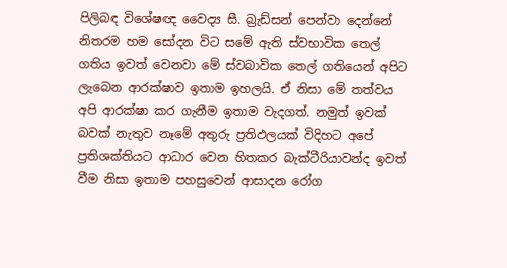පිලිබඳ විශේෂඥ වෛද්‍ය සී. බ්‍රැඩ්සන් පෙන්වා දෙන්නේ නිතරම හම සෝදන විට සමේ ඇති ස්වභාවික තෙල් ගතිය ඉවත් වෙනවා මේ ස්වබාවික තෙල් ගතියෙන් අපිට ලැබෙන ආරක්ෂාව ඉතාම ඉහලයි. ඒ නිසා මේ තත්වය අපි ආරක්ෂා කර ගැනීම ඉතාම වැදගත්. නමුත් ඉවක් බවක් නැතුව නෑමේ අතුරු ප්‍රතිඵලයක් විදිහට අපේ ප්‍රතිශක්තියට ආධාර වෙන හිතකර බැක්ටීරියාවන්ද ඉවත් වීම නිසා ඉතාම පහසුවෙන් ආසාදන රෝග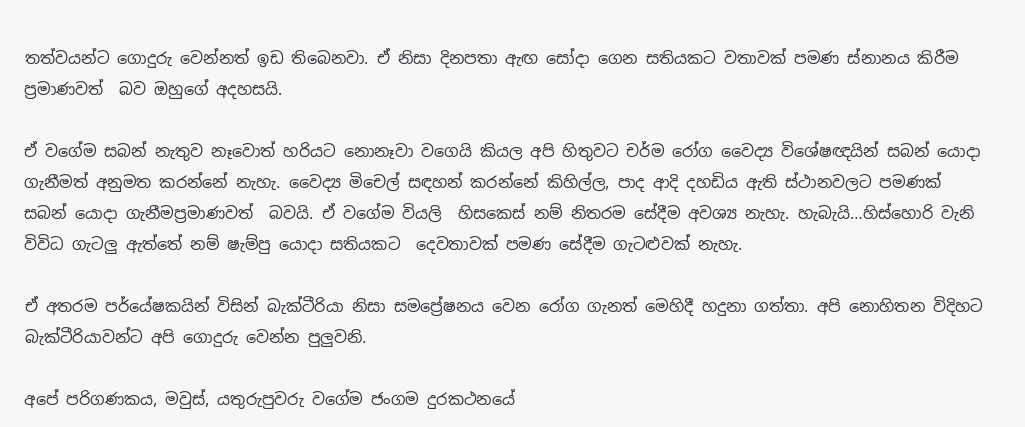තත්වයන්ට ගොදුරු වෙන්නත් ඉඩ තිබෙනවා. ඒ නිසා දිනපතා ඇඟ සෝදා ගෙන සතියකට වතාවක් පමණ ස්නානය කිරීම ප්‍රමාණවත්  බව ඔහුගේ අදහසයි.

ඒ වගේම සබන් නැතුව නෑවොත් හරියට නොනෑවා වගෙයි කියල අපි හිතුවට චර්ම රෝග වෛද්‍ය විශේෂඥයින් සබන් යොදා ගැනීමත් අනුමත කරන්නේ නැහැ. වෛද්‍ය මිචෙල් සඳහන් කරන්නේ කිහිල්ල, පාද ආදි දහඩිය ඇති ස්ථානවලට පමණක් සබන් යොදා ගැනීමප්‍රමාණවත්  බවයි. ඒ වගේම වියලි  හිසකෙස් නම් නිතරම සේදීම අවශ්‍ය නැහැ. හැබැයි…හිස්හොරි වැනි විවිධ ගැටලු ඇත්තේ නම් ෂැම්පු යොදා සතියකට  දෙවතාවක් පමණ සේදීම ගැටළුවක් නැහැ.

ඒ අතරම පර්යේෂකයින් විසින් බැක්ටීරියා නිසා සමප්‍රේෂනය වෙන රෝග ගැනත් මෙහිදී හදුනා ගත්තා. අපි නොහිතන විදිහට බැක්ටීරියාවන්ට අපි ගොදුරු වෙන්න පුලුවනි.

අපේ පරිගණකය, මවුස්, යතුරුපුවරු වගේම ජංගම දුරකථනයේ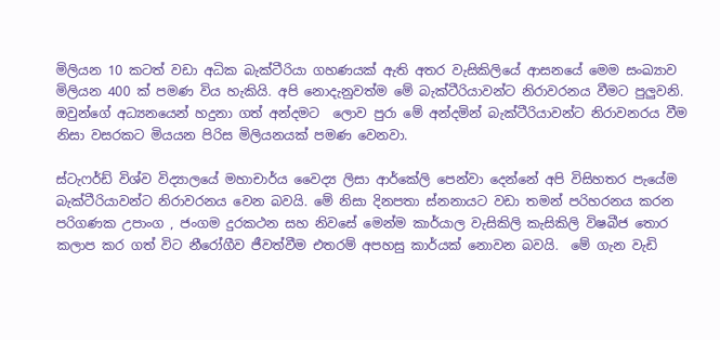මිලියන 10 කටත් වඩා අධික බැක්ටීරියා ගහණයක් ඇති අතර වැසිකිලියේ ආසනයේ මෙම සංඛ්‍යාව මිලියන 400 ක් පමණ විය හැකියි. අපි නොදැනුවත්ම මේ බැක්ටීරියාවන්ට නිරාවරනය වීමට පුලුවනි. ඔවුන්ගේ අධ්‍යනයෙන් හදුනා ගත් අන්දමට  ලොව පුරා මේ අන්දමින් බැක්ටීරියාවන්ට නිරාවනරය වීම නිසා වසරකට මියයන පිරිස මිලියනයක් පමණ වෙනවා.

ස්ටැෆර්ඩ් විශ්ව විද්‍යාලයේ මහාචාර්ය වෛද්‍ය ලිසා ආර්කේලි පෙන්වා දෙන්නේ අපි විසිහතර පැයේම බැක්ටීරියාවන්ට නිරාවරනය වෙන බවයි. මේ නිසා දිනපතා ස්නනායට වඩා තමන් පරිහරනය කරන පරිගණක උපාංග , ජංගම දුරකථන සහ නිවසේ මෙන්ම කාර්යාල වැසිකිලි කැසිකිලි විෂබීජ තොර කලාප කර ගත් විට නීරෝගීව ජීවත්වීම එතරම් අපහසු කාර්යක් නොවන බවයි.  මේ ගැන වැඩි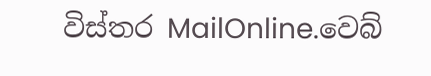විස්තර MailOnline.වෙබ්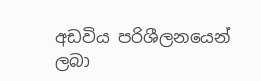අඩවිය පරිශීලනයෙන් ලබා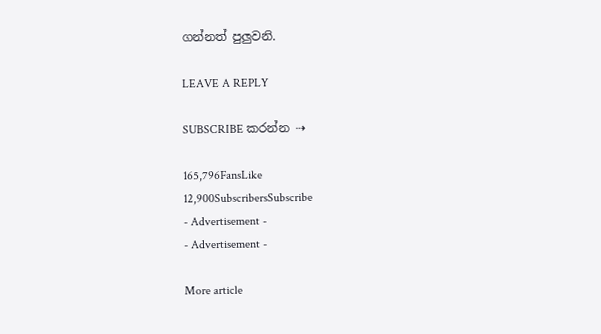ගන්නත් පුලුවනි.

LEAVE A REPLY

SUBSCRIBE කරන්න ⇢

165,796FansLike
12,900SubscribersSubscribe
- Advertisement -
- Advertisement -

More article